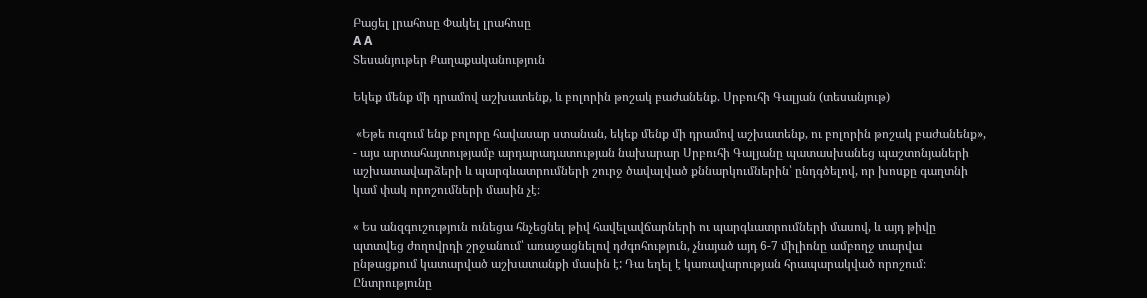Բացել լրահոսը Փակել լրահոսը
A A
Տեսանյութեր Քաղաքականություն

Եկեք մենք մի դրամով աշխատենք, և բոլորին թոշակ բաժանենք. Սրբուհի Գալյան (տեսանյութ)

 «Եթե ուզում ենք բոլորը հավասար ստանան, եկեք մենք մի դրամով աշխատենք, ու բոլորին թոշակ բաժանենք», - այս արտահայտությամբ արդարադատության նախարար Սրբուհի Գալյանը պատասխանեց պաշտոնյաների աշխատավարձերի և պարգևատրումների շուրջ ծավալված քննարկումներին՝ ընդգծելով, որ խոսքը գաղտնի կամ փակ որոշումների մասին չէ։

« Ես անզգուշություն ունեցա հնչեցնել թիվ հավելավճարների ու պարգևատրումների մասով, և այդ թիվը պտտվեց ժողովրդի շրջանում՝ առաջացնելով դժգոհություն, չնայած այդ 6-7 միլիոնը ամբողջ տարվա ընթացքում կատարված աշխատանքի մասին է: Դա եղել է կառավարության հրապարակված որոշում։ Ընտրությունը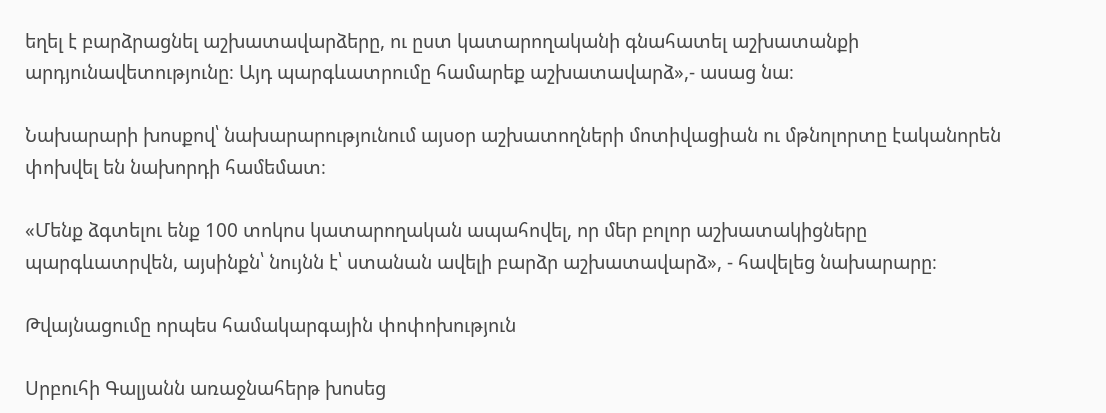եղել է բարձրացնել աշխատավարձերը, ու ըստ կատարողականի գնահատել աշխատանքի արդյունավետությունը։ Այդ պարգևատրումը համարեք աշխատավարձ»,- ասաց նա։

Նախարարի խոսքով՝ նախարարությունում այսօր աշխատողների մոտիվացիան ու մթնոլորտը էականորեն փոխվել են նախորդի համեմատ։

«Մենք ձգտելու ենք 100 տոկոս կատարողական ապահովել, որ մեր բոլոր աշխատակիցները պարգևատրվեն, այսինքն՝ նույնն է՝ ստանան ավելի բարձր աշխատավարձ», - հավելեց նախարարը։

Թվայնացումը որպես համակարգային փոփոխություն

Սրբուհի Գալյանն առաջնահերթ խոսեց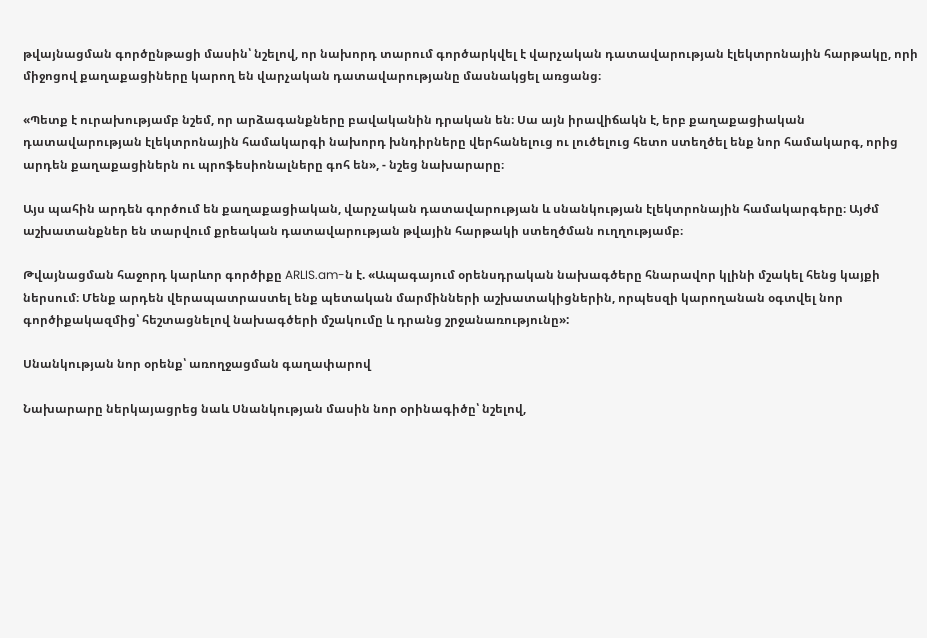թվայնացման գործընթացի մասին՝ նշելով, որ նախորդ տարում գործարկվել է վարչական դատավարության էլեկտրոնային հարթակը, որի միջոցով քաղաքացիները կարող են վարչական դատավարությանը մասնակցել առցանց։

«Պետք է ուրախությամբ նշեմ, որ արձագանքները բավականին դրական են։ Սա այն իրավիճակն է, երբ քաղաքացիական դատավարության էլեկտրոնային համակարգի նախորդ խնդիրները վերհանելուց ու լուծելուց հետո ստեղծել ենք նոր համակարգ, որից արդեն քաղաքացիներն ու պրոֆեսիոնալները գոհ են», - նշեց նախարարը։

Այս պահին արդեն գործում են քաղաքացիական, վարչական դատավարության և սնանկության էլեկտրոնային համակարգերը։ Այժմ աշխատանքներ են տարվում քրեական դատավարության թվային հարթակի ստեղծման ուղղությամբ։

Թվայնացման հաջորդ կարևոր գործիքը ARLIS.am-ն է. «Ապագայում օրենսդրական նախագծերը հնարավոր կլինի մշակել հենց կայքի ներսում։ Մենք արդեն վերապատրաստել ենք պետական մարմինների աշխատակիցներին, որպեսզի կարողանան օգտվել նոր գործիքակազմից՝ հեշտացնելով նախագծերի մշակումը և դրանց շրջանառությունը»:

Սնանկության նոր օրենք՝ առողջացման գաղափարով

Նախարարը ներկայացրեց նաև Սնանկության մասին նոր օրինագիծը՝ նշելով,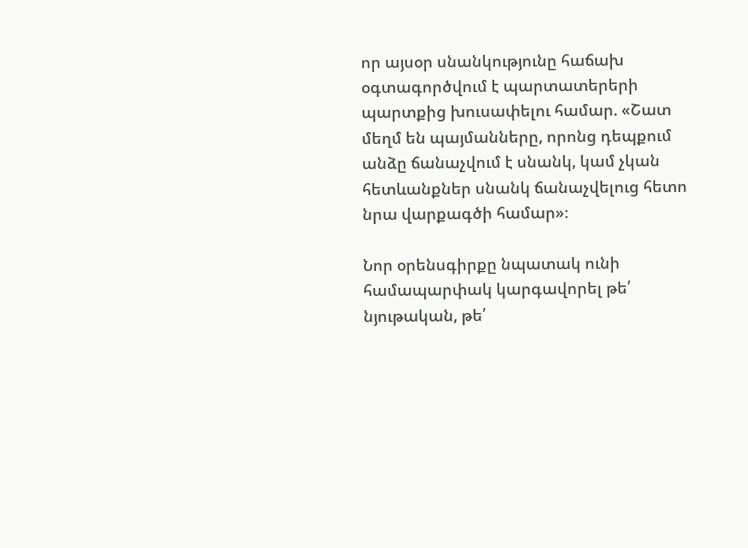որ այսօր սնանկությունը հաճախ օգտագործվում է պարտատերերի պարտքից խուսափելու համար. «Շատ մեղմ են պայմանները, որոնց դեպքում անձը ճանաչվում է սնանկ, կամ չկան հետևանքներ սնանկ ճանաչվելուց հետո նրա վարքագծի համար»։

Նոր օրենսգիրքը նպատակ ունի համապարփակ կարգավորել թե՛ նյութական, թե՛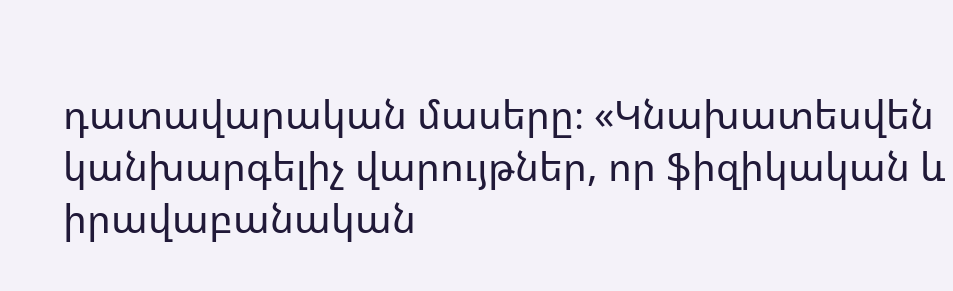դատավարական մասերը։ «Կնախատեսվեն կանխարգելիչ վարույթներ, որ ֆիզիկական և իրավաբանական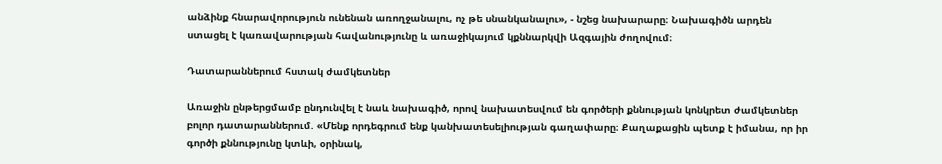անձինք հնարավորություն ունենան առողջանալու, ոչ թե սնանկանալու», - նշեց նախարարը։ Նախագիծն արդեն ստացել է կառավարության հավանությունը և առաջիկայում կքննարկվի Ազգային ժողովում։

Դատարաններում հստակ ժամկետներ

Առաջին ընթերցմամբ ընդունվել է նաև նախագիծ, որով նախատեսվում են գործերի քննության կոնկրետ ժամկետներ բոլոր դատարաններում. «Մենք որդեգրում ենք կանխատեսելիության գաղափարը։ Քաղաքացին պետք է իմանա, որ իր գործի քննությունը կտևի, օրինակ,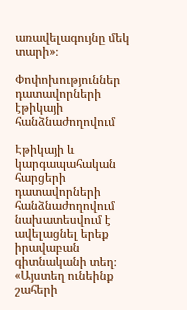առավելագույնը մեկ տարի»։

Փոփոխություններ դատավորների էթիկայի հանձնաժողովում

Էթիկայի և կարգապահական հարցերի դատավորների հանձնաժողովում նախատեսվում է ավելացնել երեք իրավաբան գիտնականի տեղ։ «Այստեղ ունեինք շահերի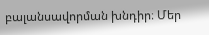բալանսավորման խնդիր։ Մեր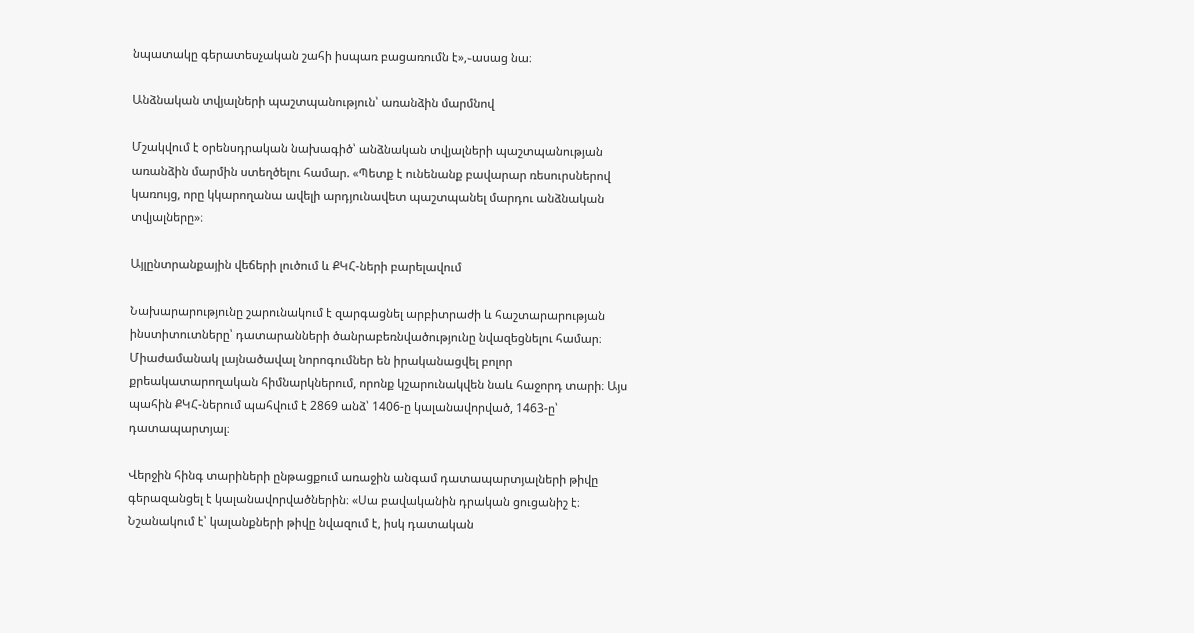նպատակը գերատեսչական շահի իսպառ բացառումն է»,֊ասաց նա։

Անձնական տվյալների պաշտպանություն՝ առանձին մարմնով

Մշակվում է օրենսդրական նախագիծ՝ անձնական տվյալների պաշտպանության առանձին մարմին ստեղծելու համար. «Պետք է ունենանք բավարար ռեսուրսներով կառույց, որը կկարողանա ավելի արդյունավետ պաշտպանել մարդու անձնական տվյալները»։

Այլընտրանքային վեճերի լուծում և ՔԿՀ-ների բարելավում

Նախարարությունը շարունակում է զարգացնել արբիտրաժի և հաշտարարության ինստիտուտները՝ դատարանների ծանրաբեռնվածությունը նվազեցնելու համար։ Միաժամանակ լայնածավալ նորոգումներ են իրականացվել բոլոր քրեակատարողական հիմնարկներում, որոնք կշարունակվեն նաև հաջորդ տարի։ Այս պահին ՔԿՀ-ներում պահվում է 2869 անձ՝ 1406-ը կալանավորված, 1463-ը՝ դատապարտյալ։

Վերջին հինգ տարիների ընթացքում առաջին անգամ դատապարտյալների թիվը գերազանցել է կալանավորվածներին։ «Սա բավականին դրական ցուցանիշ է։ Նշանակում է՝ կալանքների թիվը նվազում է, իսկ դատական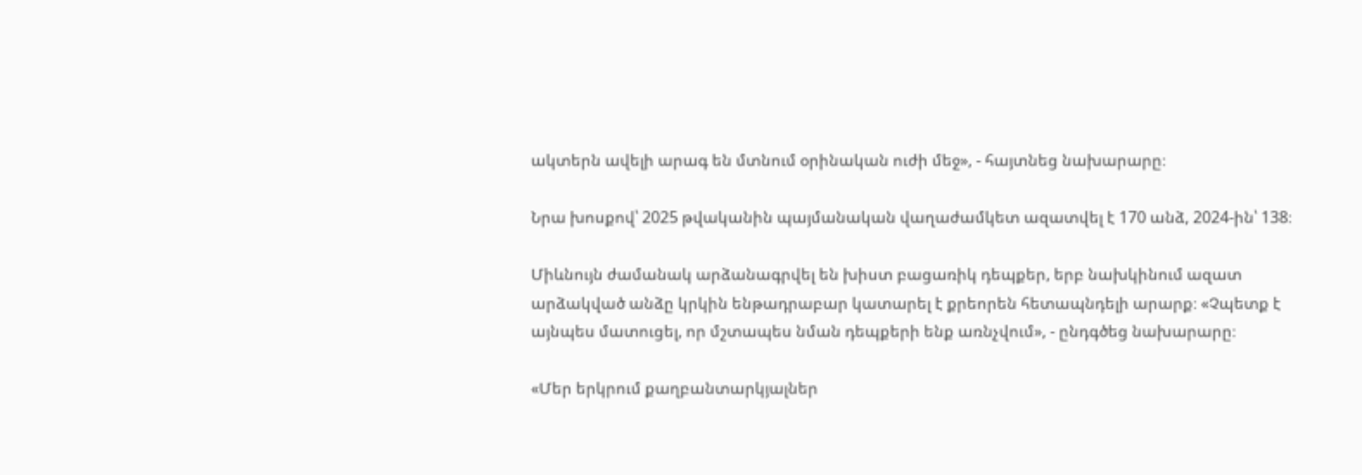ակտերն ավելի արագ են մտնում օրինական ուժի մեջ», - հայտնեց նախարարը։

Նրա խոսքով՝ 2025 թվականին պայմանական վաղաժամկետ ազատվել է 170 անձ, 2024-ին՝ 138։

Միևնույն ժամանակ արձանագրվել են խիստ բացառիկ դեպքեր, երբ նախկինում ազատ արձակված անձը կրկին ենթադրաբար կատարել է քրեորեն հետապնդելի արարք։ «Չպետք է այնպես մատուցել, որ մշտապես նման դեպքերի ենք առնչվում», - ընդգծեց նախարարը։

«Մեր երկրում քաղբանտարկյալներ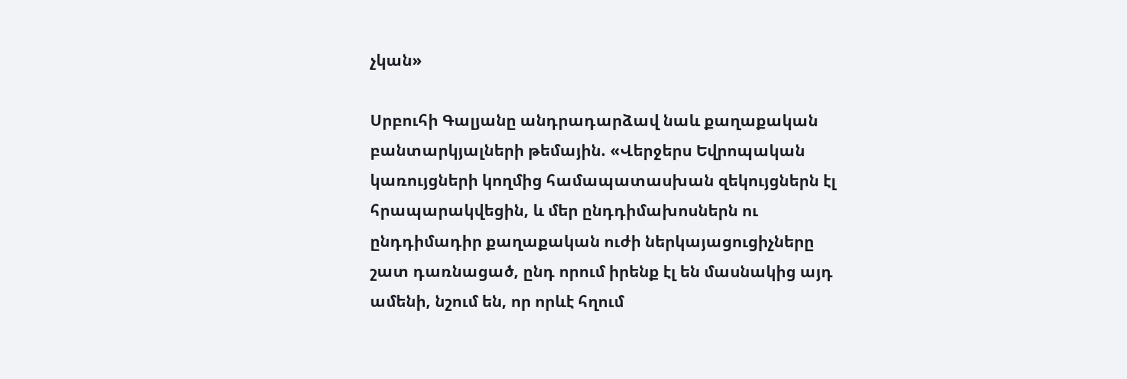չկան»

Սրբուհի Գալյանը անդրադարձավ նաև քաղաքական բանտարկյալների թեմային. «Վերջերս Եվրոպական կառույցների կողմից համապատասխան զեկույցներն էլ հրապարակվեցին, և մեր ընդդիմախոսներն ու ընդդիմադիր քաղաքական ուժի ներկայացուցիչները շատ դառնացած, ընդ որում իրենք էլ են մասնակից այդ ամենի, նշում են, որ որևէ հղում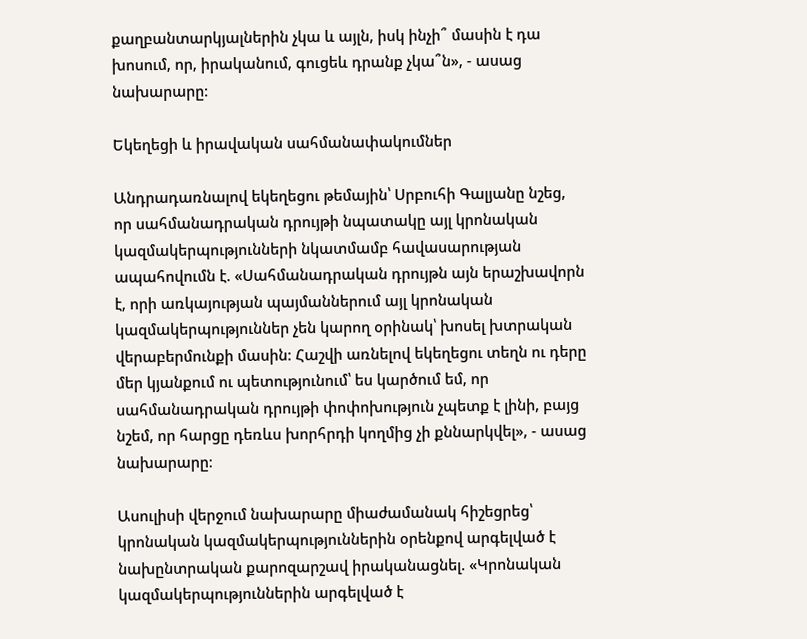քաղբանտարկյալներին չկա և այլն, իսկ ինչի՞ մասին է դա խոսում, որ, իրականում, գուցեև դրանք չկա՞ն», - ասաց նախարարը։

Եկեղեցի և իրավական սահմանափակումներ

Անդրադառնալով եկեղեցու թեմային՝ Սրբուհի Գալյանը նշեց, որ սահմանադրական դրույթի նպատակը այլ կրոնական կազմակերպությունների նկատմամբ հավասարության ապահովումն է. «Սահմանադրական դրույթն այն երաշխավորն է, որի առկայության պայմաններում այլ կրոնական կազմակերպություններ չեն կարող օրինակ՝ խոսել խտրական վերաբերմունքի մասին: Հաշվի առնելով եկեղեցու տեղն ու դերը մեր կյանքում ու պետությունում՝ ես կարծում եմ, որ սահմանադրական դրույթի փոփոխություն չպետք է լինի, բայց նշեմ, որ հարցը դեռևս խորհրդի կողմից չի քննարկվել», - ասաց նախարարը։

Ասուլիսի վերջում նախարարը միաժամանակ հիշեցրեց՝ կրոնական կազմակերպություններին օրենքով արգելված է նախընտրական քարոզարշավ իրականացնել. «Կրոնական կազմակերպություններին արգելված է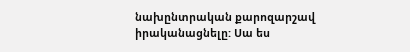նախընտրական քարոզարշավ իրականացնելը: Սա ես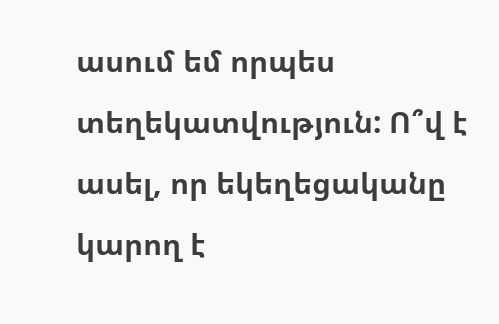ասում եմ որպես տեղեկատվություն: Ո՞վ է ասել, որ եկեղեցականը կարող է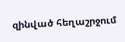զինված հեղաշրջում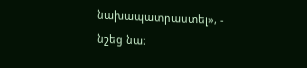նախապատրաստել», - նշեց նա։